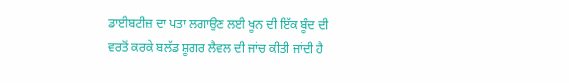ਡਾਈਬਟੀਜ਼ ਦਾ ਪਤਾ ਲਗਾਉਣ ਲਈ ਖੂਨ ਦੀ ਇੱਕ ਬੂੰਦ ਦੀ ਵਰਤੋਂ ਕਰਕੇ ਬਲੱਡ ਸ਼ੂਗਰ ਲੈਵਲ ਦੀ ਜਾਂਚ ਕੀਤੀ ਜਾਂਦੀ ਹੈ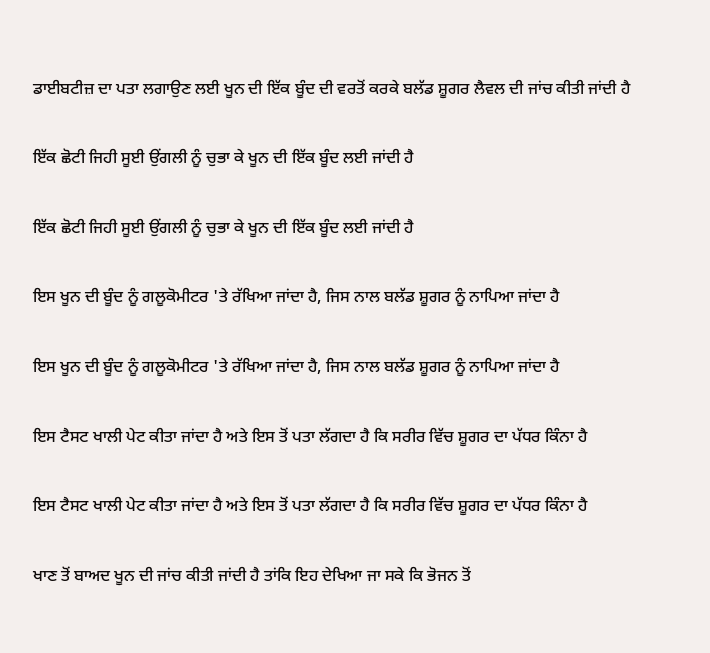ਡਾਈਬਟੀਜ਼ ਦਾ ਪਤਾ ਲਗਾਉਣ ਲਈ ਖੂਨ ਦੀ ਇੱਕ ਬੂੰਦ ਦੀ ਵਰਤੋਂ ਕਰਕੇ ਬਲੱਡ ਸ਼ੂਗਰ ਲੈਵਲ ਦੀ ਜਾਂਚ ਕੀਤੀ ਜਾਂਦੀ ਹੈ

ਇੱਕ ਛੋਟੀ ਜਿਹੀ ਸੂਈ ਉਂਗਲੀ ਨੂੰ ਚੁਭਾ ਕੇ ਖੂਨ ਦੀ ਇੱਕ ਬੂੰਦ ਲਈ ਜਾਂਦੀ ਹੈ

ਇੱਕ ਛੋਟੀ ਜਿਹੀ ਸੂਈ ਉਂਗਲੀ ਨੂੰ ਚੁਭਾ ਕੇ ਖੂਨ ਦੀ ਇੱਕ ਬੂੰਦ ਲਈ ਜਾਂਦੀ ਹੈ

ਇਸ ਖੂਨ ਦੀ ਬੂੰਦ ਨੂੰ ਗਲੂਕੋਮੀਟਰ 'ਤੇ ਰੱਖਿਆ ਜਾਂਦਾ ਹੈ, ਜਿਸ ਨਾਲ ਬਲੱਡ ਸ਼ੂਗਰ ਨੂੰ ਨਾਪਿਆ ਜਾਂਦਾ ਹੈ

ਇਸ ਖੂਨ ਦੀ ਬੂੰਦ ਨੂੰ ਗਲੂਕੋਮੀਟਰ 'ਤੇ ਰੱਖਿਆ ਜਾਂਦਾ ਹੈ, ਜਿਸ ਨਾਲ ਬਲੱਡ ਸ਼ੂਗਰ ਨੂੰ ਨਾਪਿਆ ਜਾਂਦਾ ਹੈ

ਇਸ ਟੈਸਟ ਖਾਲੀ ਪੇਟ ਕੀਤਾ ਜਾਂਦਾ ਹੈ ਅਤੇ ਇਸ ਤੋਂ ਪਤਾ ਲੱਗਦਾ ਹੈ ਕਿ ਸਰੀਰ ਵਿੱਚ ਸ਼ੂਗਰ ਦਾ ਪੱਧਰ ਕਿੰਨਾ ਹੈ

ਇਸ ਟੈਸਟ ਖਾਲੀ ਪੇਟ ਕੀਤਾ ਜਾਂਦਾ ਹੈ ਅਤੇ ਇਸ ਤੋਂ ਪਤਾ ਲੱਗਦਾ ਹੈ ਕਿ ਸਰੀਰ ਵਿੱਚ ਸ਼ੂਗਰ ਦਾ ਪੱਧਰ ਕਿੰਨਾ ਹੈ

ਖਾਣ ਤੋਂ ਬਾਅਦ ਖੂਨ ਦੀ ਜਾਂਚ ਕੀਤੀ ਜਾਂਦੀ ਹੈ ਤਾਂਕਿ ਇਹ ਦੇਖਿਆ ਜਾ ਸਕੇ ਕਿ ਭੋਜਨ ਤੋਂ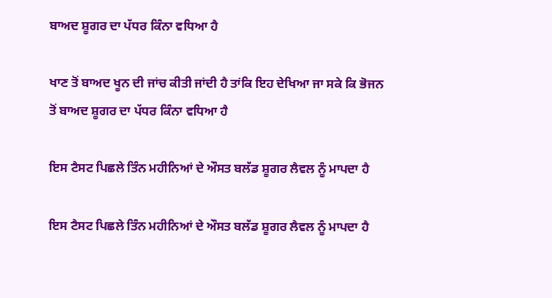ਬਾਅਦ ਸ਼ੂਗਰ ਦਾ ਪੱਧਰ ਕਿੰਨਾ ਵਧਿਆ ਹੈ

ਖਾਣ ਤੋਂ ਬਾਅਦ ਖੂਨ ਦੀ ਜਾਂਚ ਕੀਤੀ ਜਾਂਦੀ ਹੈ ਤਾਂਕਿ ਇਹ ਦੇਖਿਆ ਜਾ ਸਕੇ ਕਿ ਭੋਜਨ ਤੋਂ ਬਾਅਦ ਸ਼ੂਗਰ ਦਾ ਪੱਧਰ ਕਿੰਨਾ ਵਧਿਆ ਹੈ

ਇਸ ਟੈਸਟ ਪਿਛਲੇ ਤਿੰਨ ਮਹੀਨਿਆਂ ਦੇ ਔਸਤ ਬਲੱਡ ਸ਼ੂਗਰ ਲੈਵਲ ਨੂੰ ਮਾਪਦਾ ਹੈ

ਇਸ ਟੈਸਟ ਪਿਛਲੇ ਤਿੰਨ ਮਹੀਨਿਆਂ ਦੇ ਔਸਤ ਬਲੱਡ ਸ਼ੂਗਰ ਲੈਵਲ ਨੂੰ ਮਾਪਦਾ ਹੈ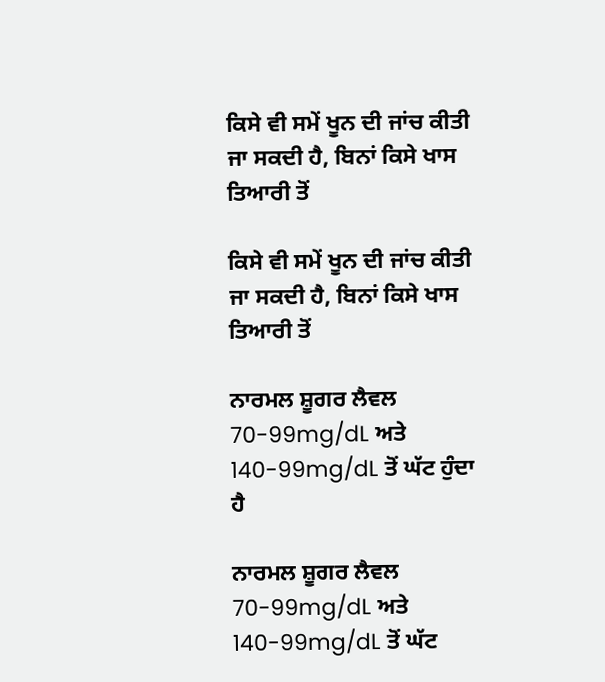ਕਿਸੇ ਵੀ ਸਮੇਂ ਖੂਨ ਦੀ ਜਾਂਚ ਕੀਤੀ ਜਾ ਸਕਦੀ ਹੈ, ਬਿਨਾਂ ਕਿਸੇ ਖਾਸ ਤਿਆਰੀ ਤੋਂ

ਕਿਸੇ ਵੀ ਸਮੇਂ ਖੂਨ ਦੀ ਜਾਂਚ ਕੀਤੀ ਜਾ ਸਕਦੀ ਹੈ, ਬਿਨਾਂ ਕਿਸੇ ਖਾਸ ਤਿਆਰੀ ਤੋਂ

ਨਾਰਮਲ ਸ਼ੂਗਰ ਲੈਵਲ 70-99mg/dL ਅਤੇ 140-99mg/dL ਤੋਂ ਘੱਟ ਹੁੰਦਾ ਹੈ

ਨਾਰਮਲ ਸ਼ੂਗਰ ਲੈਵਲ 70-99mg/dL ਅਤੇ 140-99mg/dL ਤੋਂ ਘੱਟ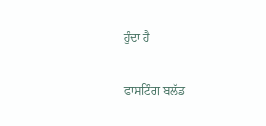ਹੁੰਦਾ ਹੈ

ਫਾਸਟਿੰਗ ਬਲੱਡ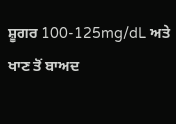ਸ਼ੂਗਰ 100-125mg/dL ਅਤੇ ਖਾਣ ਤੋਂ ਬਾਅਦ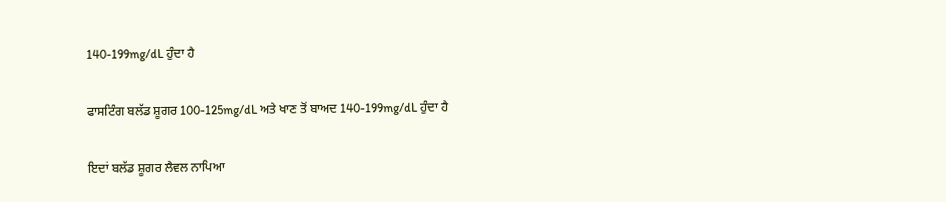140-199mg/dL ਹੁੰਦਾ ਹੈ

ਫਾਸਟਿੰਗ ਬਲੱਡ ਸ਼ੂਗਰ 100-125mg/dL ਅਤੇ ਖਾਣ ਤੋਂ ਬਾਅਦ 140-199mg/dL ਹੁੰਦਾ ਹੈ

ਇਦਾਂ ਬਲੱਡ ਸ਼ੂਗਰ ਲੈਵਲ ਨਾਪਿਆ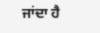ਜਾਂਦਾ ਹੈ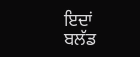ਇਦਾਂ ਬਲੱਡ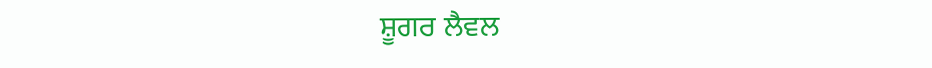ਸ਼ੂਗਰ ਲੈਵਲ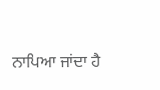ਨਾਪਿਆ ਜਾਂਦਾ ਹੈ